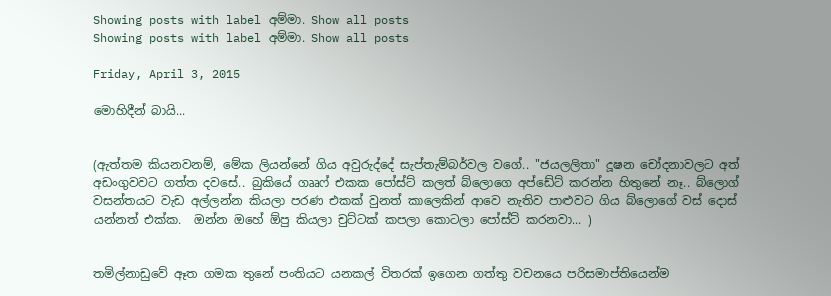Showing posts with label අම්මා. Show all posts
Showing posts with label අම්මා. Show all posts

Friday, April 3, 2015

මොහිදීන් බායි...


(ඇත්තම කියනවනම්, මේක ලියන්නේ ගිය අවුරුද්දේ සැප්තැම්බර්වල වගේ.. "ජයලලිතා" දූෂන චෝදනාවලට අත් අඩංගුවවට ගත්ත දවසේ.. බුකියේ ගෲෆ් එකක පෝස්ට් කලත් බ්ලොගෙ අප්ඩේට් කරන්න හිතුනේ නෑ.. බ්ලොග් වසන්තයට වැඩ අල්ලන්න කියලා පරණ එකක් වුනත් කාලෙකින් ආවෙ නැතිව පාළුවට ගිය බ්ලොගේ වස් දොස් යන්නත් එක්ක.  ඔන්න ඔහේ ඕපු කියලා චුට්ටක් කපලා කොටලා පෝස්ට් කරනවා... )


තමිල්නාඩුවේ ඈත ගමක තුනේ පංතියට යනකල් විතරක් ඉගෙන ගත්තු වචනයෙ පරිසමාප්තියෙන්ම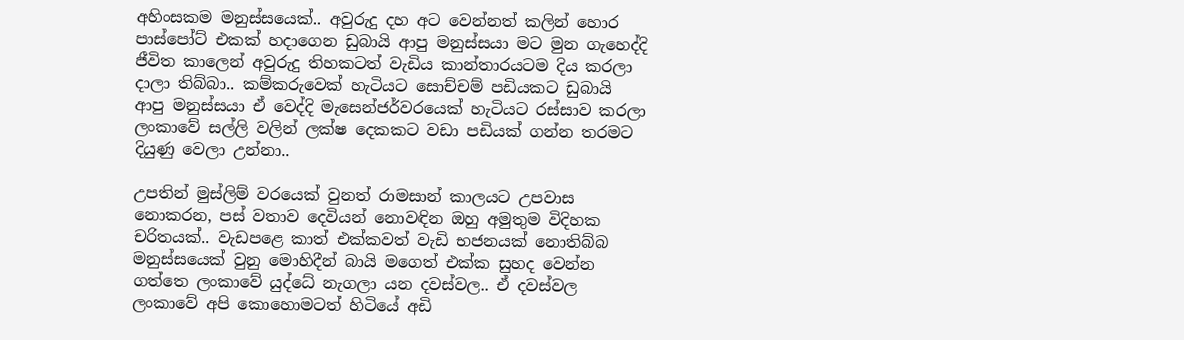අහිංසකම මනුස්සයෙක්.. අවුරුදු දහ අට වෙන්නත් කලින් හොර පාස්පෝට් එකක් හදාගෙන ඩුබායි ආපු මනුස්සයා මට මුන ගැහෙද්දි ජීවිත කාලෙන් අවුරුදු තිහකටත් වැඩිය කාන්තාරයටම දිය කරලා දාලා තිබ්බා.. කම්කරුවෙක් හැටියට සොච්චම් පඩියකට ඩුබායි ආපු මනුස්සයා ඒ වෙද්දි මැසෙන්ජර්වරයෙක් හැටියට රස්සාව කරලා ලංකාවේ සල්ලි වලින් ලක්ෂ දෙකකට වඩා පඩියක් ගන්න තරමට දියුණු වෙලා උන්නා..

උපතින් මුස්ලිම් වරයෙක් වුනත් රාමසාන් කාලයට උපවාස නොකරන, පස් වතාව දෙවියන් නොවඳින ඔහු අමුතුම විදිහක චරිතයක්.. වැඩපළෙ කාත් එක්කවත් වැඩි භජනයක් නොතිබ්බ මනුස්සයෙක් වුනු මොහිදීන් බායි මගෙත් එක්ක සුහද වෙන්න ගත්තෙ ලංකාවේ යුද්ධේ නැගලා යන දවස්වල.. ඒ දවස්වල ලංකාවේ අපි කොහොමටත් හිටියේ අඩි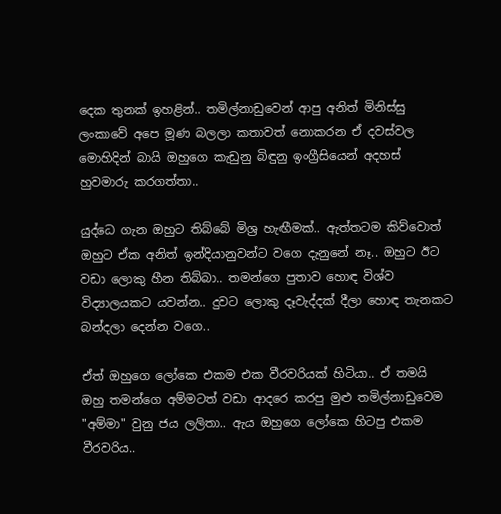දෙක තුනක් ඉහළින්.. තමිල්නාඩුවෙන් ආපු අනිත් මිනිස්සු ලංකාවේ අපෙ මූණ බලලා කතාවත් නොකරන ඒ දවස්වල මොහිදින් බායි ඔහුගෙ කැඩුනු බිඳුනු ඉංග්‍රීසියෙන් අදහස් හුවමාරු කරගත්තා..

යුද්ධෙ ගැන ඔහුට තිබ්බේ මිශ්‍ර හැඟීමක්.. ඇත්තටම කිව්වොත් ඔහුට ඒක අනිත් ඉන්දියානුවන්ට වගෙ දැනුනේ නෑ.. ඔහුට ඊට වඩා ලොකු හීන තිබ්බා.. තමන්ගෙ පුතාව හොඳ විශ්ව විද්‍යාලයකට යවන්න.. දුවට ලොකු දෑවැද්දක් දීලා හොඳ තැනකට බන්දලා දෙන්න වගෙ..

ඒත් ඔහුගෙ ලෝකෙ එකම එක වීරවරියක් හිටියා.. ඒ තමයි ඔහු තමන්ගෙ අම්මටත් වඩා ආදරෙ කරපු මුළු තමිල්නාඩුවෙම "අම්මා" වුනු ජය ලලිතා.. ඇය ඔහුගෙ ලෝකෙ හිටපු එකම වීරවරිය..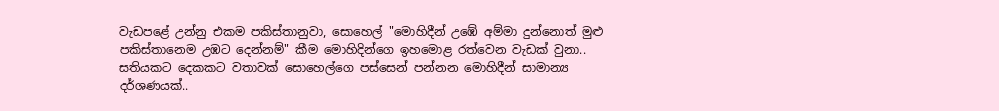වැඩපළේ උන්නු එකම පකිස්තානුවා, සොහෙල් "මොහිදීන් උඹේ අම්මා දුන්නොත් මුළු පකිස්තානෙම උඹට දෙන්නම්" කීම මොහිදින්ගෙ ඉහමොළ රත්වෙන වැඩක් වුනා.. සතියකට දෙකකට වතාවක් සොහෙල්ගෙ පස්සෙන් පන්නන මොහිදීන් සාමාන්‍ය දර්ශණයක්..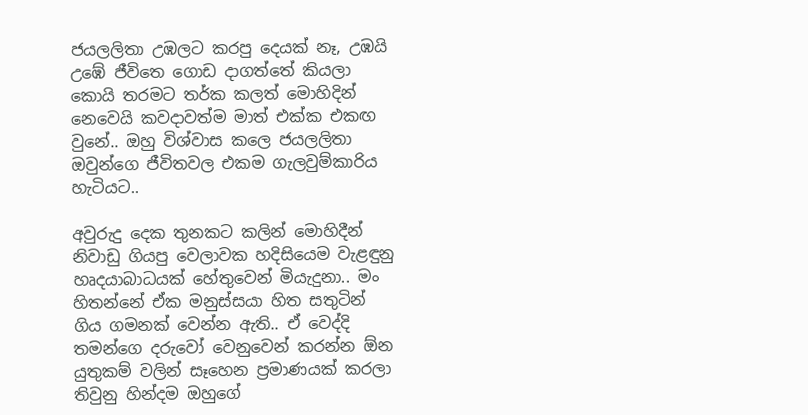ජයලලිතා උඹලට කරපු දෙයක් නෑ, උඹයි උඹේ ජීවිතෙ ගොඩ දාගත්තේ කියලා කොයි තරමට තර්ක කලත් මොහිදින් නෙවෙයි කවදාවත්ම මාත් එක්ක එකඟ වුනේ.. ඔහු විශ්වාස කලෙ ජයලලිතා ඔවුන්ගෙ ජීවිතවල එකම ගැලවුම්කාරිය හැටියට..

අවුරුදු දෙක තුනකට කලින් මොහිදීන් නිවාඩු ගියපු වෙලාවක හදිසියෙම වැළඳුනු හෘද‍යාබාධයක් හේතුවෙන් මියැදුනා.. මං හිතන්නේ ඒක මනුස්සයා හිත සතුටින් ගිය ගමනක් වෙන්න ඇති.. ඒ වෙද්දි තමන්ගෙ දරුවෝ වෙනුවෙන් කරන්න ඕන යුතුකම් වලින් සෑහෙන ප්‍රමාණයක් කරලා තිවුනු හින්දම ඔහුගේ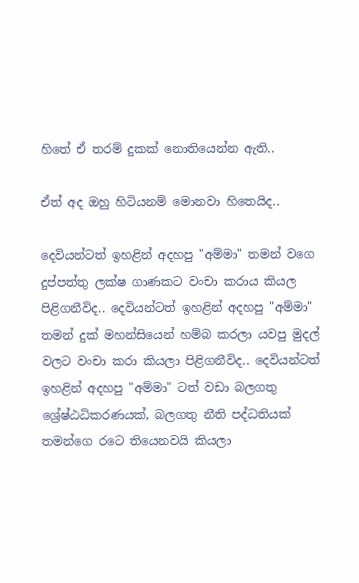හිතේ ඒ තරම් දුකක් නොතියෙන්න ඇති..

ඒත් අද ඔහු හිටියනම් මොනවා හිතෙයිද..

දෙවියන්ටත් ඉහළින් අදහපු "අම්මා" තමන් වගෙ දුප්පත්තු ලක්ෂ ගාණකට වංචා කරාය කියල පිළිගනීවිද.. දෙවියන්ටත් ඉහළින් අදහපු "අම්මා" තමන් දුක් මහන්සියෙන් හම්බ කරලා යවපු මුදල් වලට වංචා කරා කියලා පිළිගනීවිද.. දෙවියන්ටත් ඉහළින් අදහපු "අම්මා" ටත් වඩා බලගතු ශ්‍රේෂ්ඨධිකරණයක්, බලගතු නීති පද්ධතියක් තමන්ගෙ රටෙ තියෙනවයි කියලා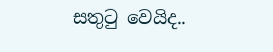සතුටු වෙයිද..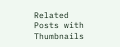Related Posts with Thumbnails